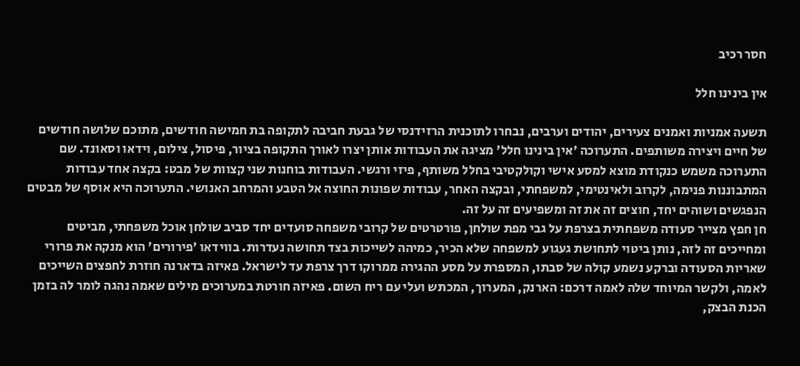חסר רכיב

אין בינינו חלל

תשעה אמניות ואמנים צעירים, יהודים וערבים, נבחרו לתוכנית הרזידנסי של גבעת חביבה לתקופה בת חמישה חודשים, מתוכם שלושה חודשים של חיים ויצירה משותפים. התערוכה 'אין בינינו חלל' מציגה את העבודות אותן יצרו לאורך התקופה בציור, פיסול, צילום, וידאו וסאונד. שם התערוכה משמש כנקודת מוצא למסע אישי וקולקטיבי בחלל משותף, פיזי ורגשי. העבודות בוחנות שני קצוות של מבט: בקצה אחד עבודות המתבוננות פנימה, לקרוב ולאינטימי, למשפחתי, ובקצה האחר, עבודות שפונות החוצה אל הטבע והמרחב האנושי. התערוכה היא אוסף של מבטים הנפגשים ושוהים יחד, חוצים זה את זה ומשפיעים זה על זה.
חן חפץ מצייר סעודה משפחתית בצרפת על גבי מפת שולחן, פורטרטים של קרובי משפחה סועדים יחד סביב שולחן אוכל משפחתי, מביטים ומחייכים זה לזה, נותן ביטוי לתחושת געגוע למשפחה שלא הכיר, כמיהה לשייכות בצד תחושה נעדרות. בווידאו 'פירורים' הוא מנקה את פרורי שאריות הסעודה וברקע נשמע קולה של סבתו, המספרת על מסע ההגירה ממרוקו דרך צרפת עד לישראל. פאיזה בדארנה חוזרת לחפצים השייכים לאמה, ולקשר המיוחד שלה לאמה דרכם: הארנק, המערוך, המכתש ועלי עם ריח השום. פאיזה חורטת במערוכים מילים שאמה נהגה לומר לה בזמן הכנת הבצק,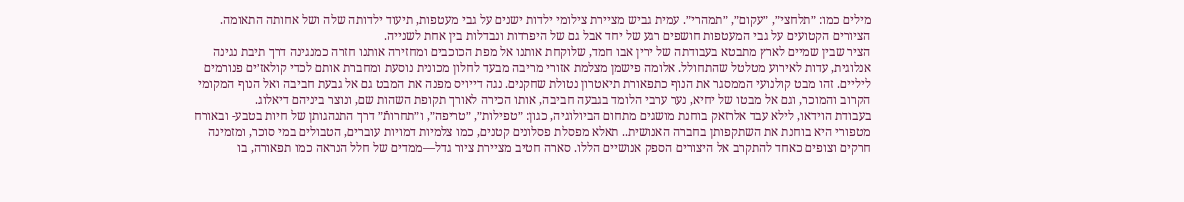מילים כמו: ״תלחצי״, ״עקום״, ״תמהרי״. עמית גביש מציירת צילומי ילדות ישנים על גבי מעטפות, תיעוד ילדותה שלה ושל אחותה התאומה. הציורים הקטועים על גבי המעטפות חושפים רגע של יחד אבל גם של היפרדות ונבדלות בין אחת לשנייה.
הציר שבין שמיים לארץ מתבטא בעבודתה של ירין אבו חמד, שלוקחת אותנו אל מפת הכוכבים ומחזירה אותנו חזרה כמנגינה דרך תיבת נגינה אנלוגית, עדות לאירוע מטלטל שהתחולל. אלומה פישמן מצלמת אזורי מריבה מבעד לחלון מכונית נוסעת ומחברת אותם לכדי קולאז׳ים פנורמים ליליים. זהו מבט קולנועי הממסגר את הנוף כתפאורת תיאטרון נטולת שחקנים. נגה דייויס מפנה את המבט גם אל גבעת חביבה ואל הנוף המקומי הקרוב והמוכר, וגם אל מבטו של יחיא, נער ערבי הלומד בגבעה חביבה, אותו הכירה לאורך תקופת השהות שם, ונוצר ביניהם דיאלוג.
בעבודת הוידאו, לילא עבד אלרזאק בוחנת מושגים מתחום הביולוגיה, כגון: ״טפילות״, ״טריפה״, ו״תחרותֿ״ דרך התנהגותן של חיות בטבע- ובאורח מטפורי היא בוחנת את השתקפותן בחברה האנושית.. תאלא מפסלת פסלונים קטנים, כמו צלמיות דמויות עוברים, הטבולים במי סוכר, ומזמינה חרקים וצופים כאחד להתקרב אל היצורים הספק אנושיים הללו. סארה חטיב מציירת ציור גדל—ממדים של חלל הנראה כמו תפאורה, בו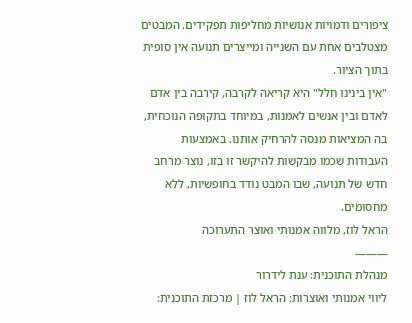ציפורים ודמויות אנושיות מחליפות תפקידים. המבטים מצטלבים אחת עם השנייה ומייצרים תנועה אין סופית בתוך הציור.
"אין בינינו חלל" היא קריאה לקרבה, קירבה בין אדם לאדם ובין אנשים לאמנות, במיוחד בתקופה הנוכחית, בה המציאות מנסה להרחיק אותנו. באמצעות העבודות שכמו מבקשות להיקשר זו בזו, נוצר מרחב חדש של תנועה, שבו המבט נודד בחופשיות, ללא מחסומים.
הראל לוז, מלווה אמנותי ואוצר התערוכה
———
מנהלת התוכנית: ענת לידרור
ליווי אמנותי ואוצרות: הראל לוז | מרכזת התוכנית: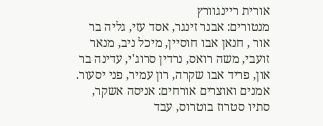אורית ריינגוורץ
מנטורים: אבנר זינגר, אסד עזי, גליה בר אור , חנאן אבו חוסיין, מיכל ניב, מנאר זועבי, משה רואס, נרדין סרוג'י, עדינה בר און, פריד אבו שקרה, רון עמיר, פני יסעור.
אמנים ואוצרים אורחים: אניסה אשקר, סתיו סטרוז בוטרוס, עבד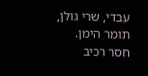עבדי, שרי גולן, תומר הימן.
חסר רכיב